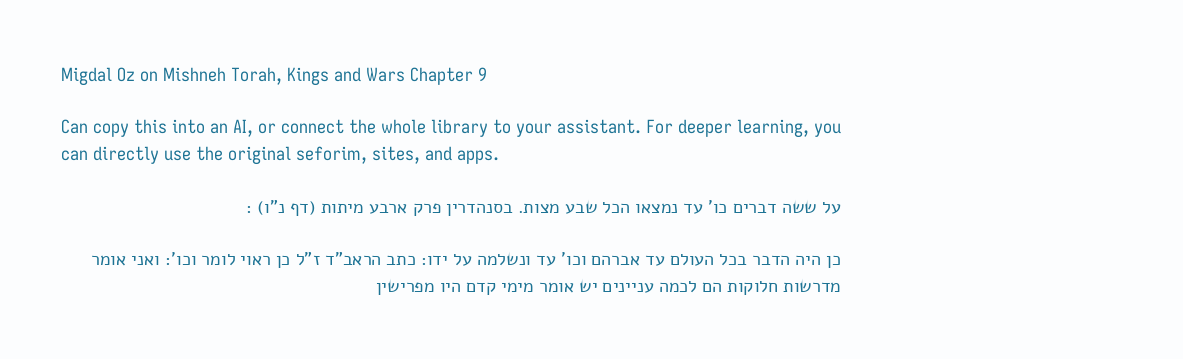Migdal Oz on Mishneh Torah, Kings and Wars Chapter 9

Can copy this into an AI, or connect the whole library to your assistant. For deeper learning, you can directly use the original seforim, sites, and apps.

על ששה דברים כו' עד נמצאו הכל שבע מצות. בסנהדרין פרק ארבע מיתות (דף נ"ו) :

כן היה הדבר בכל העולם עד אברהם וכו' עד ונשלמה על ידו: כתב הראב"ד ז"ל כן ראוי לומר וכו': ואני אומר מדרשות חלוקות הם לכמה עניינים יש אומר מימי קדם היו מפרישין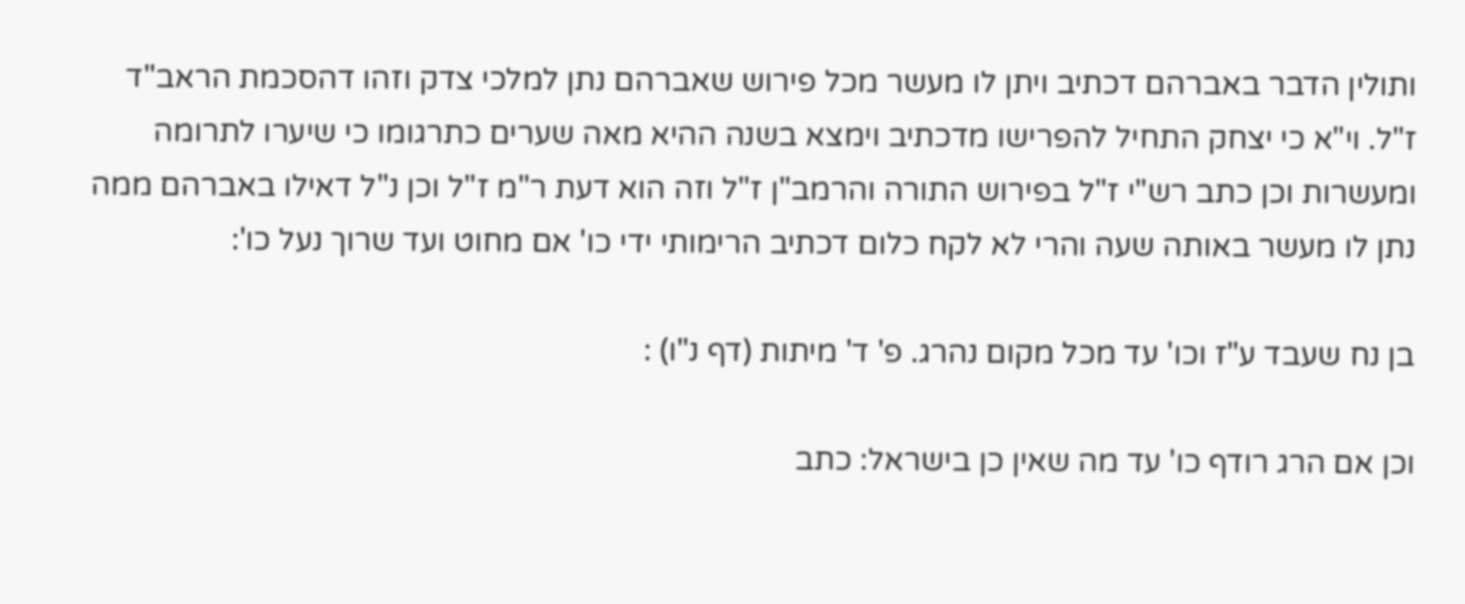ותולין הדבר באברהם דכתיב ויתן לו מעשר מכל פירוש שאברהם נתן למלכי צדק וזהו דהסכמת הראב"ד ז"ל. וי"א כי יצחק התחיל להפרישו מדכתיב וימצא בשנה ההיא מאה שערים כתרגומו כי שיערו לתרומה ומעשרות וכן כתב רש"י ז"ל בפירוש התורה והרמב"ן ז"ל וזה הוא דעת ר"מ ז"ל וכן נ"ל דאילו באברהם ממה נתן לו מעשר באותה שעה והרי לא לקח כלום דכתיב הרימותי ידי כו' אם מחוט ועד שרוך נעל כו':

בן נח שעבד ע"ז וכו' עד מכל מקום נהרג. פ' ד' מיתות (דף נ"ו) :

וכן אם הרג רודף כו' עד מה שאין כן בישראל: כתב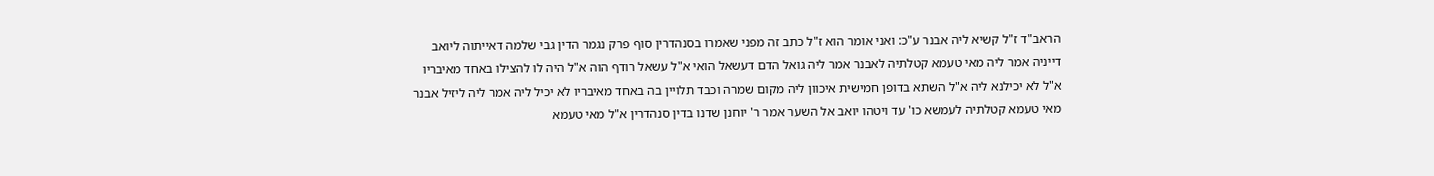הראב"ד ז"ל קשיא ליה אבנר ע"כ: ואני אומר הוא ז"ל כתב זה מפני שאמרו בסנהדרין סוף פרק נגמר הדין גבי שלמה דאייתוה ליואב דייניה אמר ליה מאי טעמא קטלתיה לאבנר אמר ליה גואל הדם דעשאל הואי א"ל עשאל רודף הוה א"ל היה לו להצילו באחד מאיבריו א"ל לא יכילנא ליה א"ל השתא בדופן חמישית איכוון ליה מקום שמרה וכבד תלויין בה באחד מאיבריו לא יכיל ליה אמר ליה ליזיל אבנר מאי טעמא קטלתיה לעמשא כו' עד ויטהו יואב אל השער אמר ר' יוחנן שדנו בדין סנהדרין א"ל מאי טעמא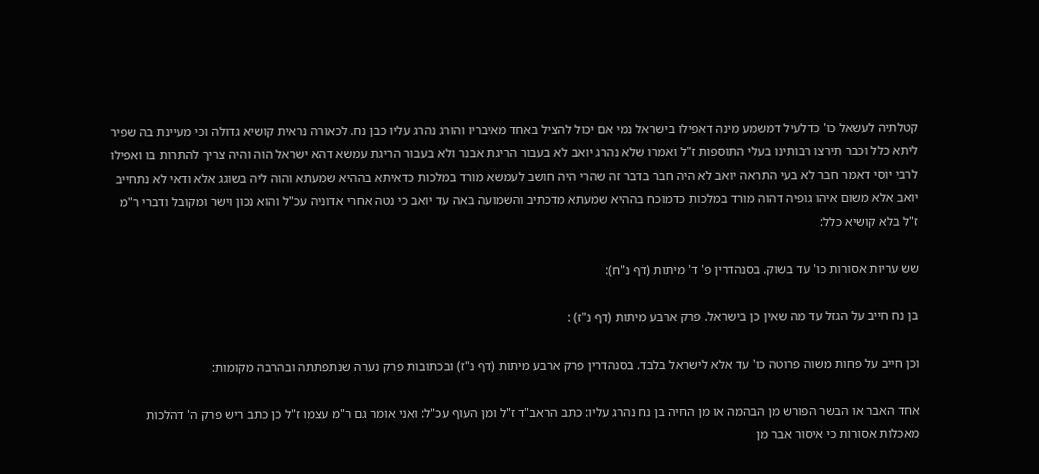קטלתיה לעשאל כו' כדלעיל דמשמע מינה דאפילו בישראל נמי אם יכול להציל באחד מאיבריו והורג נהרג עליו כבן נח. לכאורה נראית קושיא גדולה וכי מעיינת בה שפיר ליתא כלל וכבר תירצו רבותינו בעלי התוספות ז"ל ואמרו שלא נהרג יואב לא בעבור הריגת אבנר ולא בעבור הריגת עמשא דהא ישראל הוה והיה צריך להתרות בו ואפילו לרבי יוסי דאמר חבר לא בעי התראה יואב לא היה חבר בדבר זה שהרי היה חושב לעמשא מורד במלכות כדאיתא בההיא שמעתא והוה ליה בשוגג אלא ודאי לא נתחייב יואב אלא משום איהו גופיה דהוה מורד במלכות כדמוכח בההיא שמעתא מדכתיב והשמועה באה עד יואב כי נטה אחרי אדוניה עכ"ל והוא נכון וישר ומקובל ודברי ר"מ ז"ל בלא קושיא כלל:

שש עריות אסורות כו' עד בשוק. בסנהדרין פ' ד' מיתות (דף נ"ח):

בן נח חייב על הגזל עד מה שאין כן בישראל. פרק ארבע מיתות (דף נ"ז) :

וכן חייב על פחות משוה פרוטה כו' עד אלא לישראל בלבד. בסנהדרין פרק ארבע מיתות (דף נ"ז) ובכתובות פרק נערה שנתפתתה ובהרבה מקומות:

אחד האבר או הבשר הפורש מן הבהמה או מן החיה בן נח נהרג עליו: כתב הראב"ד ז"ל ומן העוף עכ"ל: ואני אומר גם ר"מ עצמו ז"ל כן כתב ריש פרק ה' דהלכות מאכלות אסורות כי איסור אבר מן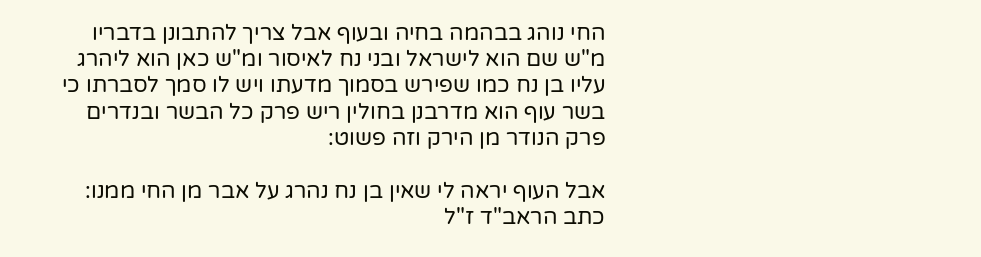החי נוהג בבהמה בחיה ובעוף אבל צריך להתבונן בדבריו מ"ש שם הוא לישראל ובני נח לאיסור ומ"ש כאן הוא ליהרג עליו בן נח כמו שפירש בסמוך מדעתו ויש לו סמך לסברתו כי בשר עוף הוא מדרבנן בחולין ריש פרק כל הבשר ובנדרים פרק הנודר מן הירק וזה פשוט:

אבל העוף יראה לי שאין בן נח נהרג על אבר מן החי ממנו: כתב הראב"ד ז"ל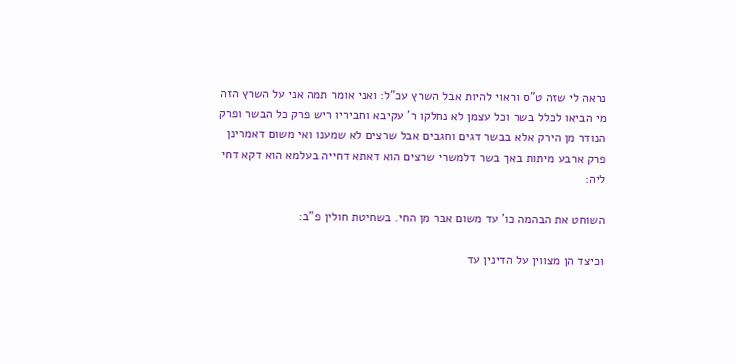נראה לי שזה ט"ס וראוי להיות אבל השרץ עכ"ל: ואני אומר תמה אני על השרץ הזה מי הביאו לכלל בשר וכל עצמן לא נחלקו ר' עקיבא וחביריו ריש פרק כל הבשר ופרק הנודר מן הירק אלא בבשר דגים וחגבים אבל שרצים לא שמענו ואי משום דאמרינן פרק ארבע מיתות באך בשר דלמשרי שרצים הוא דאתא דחייה בעלמא הוא דקא דחי ליה:

השוחט את הבהמה כו' עד משום אבר מן החי. בשחיטת חולין פ"ב:

וכיצד הן מצווין על הדינין עד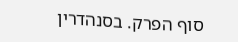סוף הפרק. בסנהדרין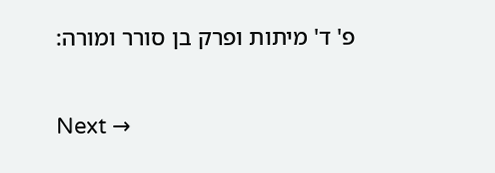פ' ד' מיתות ופרק בן סורר ומורה:

Next →